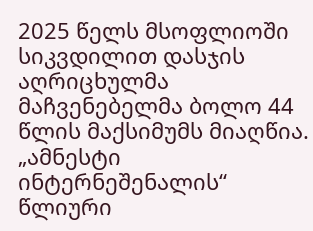2025 წელს მსოფლიოში სიკვდილით დასჯის აღრიცხულმა მაჩვენებელმა ბოლო 44 წლის მაქსიმუმს მიაღწია. „ამნესტი ინტერნეშენალის“ წლიური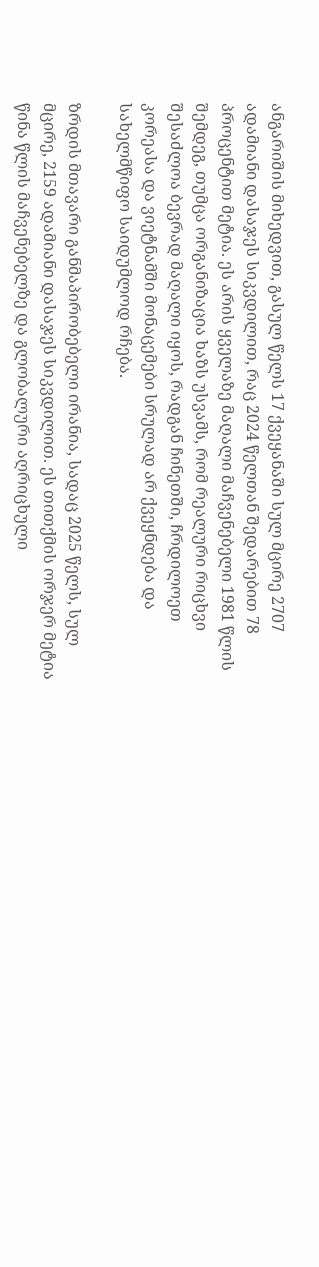ანგარიშის მიხედვით, გასულ წელს 17 ქვეყანაში სულ მცირე 2707 ადამიანი დასაჯეს სიკვდილით, რაც 2024 წელთან შედარებით 78 პროცენტით მეტია. ეს არის ყველაზე მაღალი მაჩვენებელი 1981 წლის შემდეგ, თუმცა ორგანიზაცია ხაზს უსვამს, რომ რეალური რიცხვი შესაძლოა ბევრად მაღალი იყოს, რადგან ჩინეთში, ჩრდილოეთ კორეასა და ვიეტნამში მონაცემები სრულად არ ქვეყნდება და სახელმწიფო საიდუმლოდ რჩება.

ზრდის მთავარი განმაპირობებელი ირანია, სადაც 2025 წელს, სულ მცირე, 2159 ადამიანი დასაჯეს სიკვდილით. ეს თითქმის ორჯერ მეტია წინა წლის მაჩვენებელზე და გლობალური აღრიცხული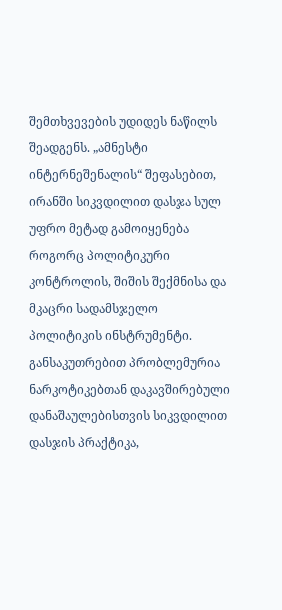შემთხვევების უდიდეს ნაწილს შეადგენს. „ამნესტი ინტერნეშენალის“ შეფასებით, ირანში სიკვდილით დასჯა სულ უფრო მეტად გამოიყენება როგორც პოლიტიკური კონტროლის, შიშის შექმნისა და მკაცრი სადამსჯელო პოლიტიკის ინსტრუმენტი. განსაკუთრებით პრობლემურია ნარკოტიკებთან დაკავშირებული დანაშაულებისთვის სიკვდილით დასჯის პრაქტიკა,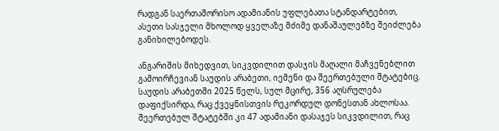რადგან საერთაშორისო ადამიანის უფლებათა სტანდარტებით, ასეთი სასჯელი მხოლოდ ყველაზე მძიმე დანაშაულებზე შეიძლება განიხილებოდეს.

ანგარიშის მიხედვით, სიკვდილით დასჯის მაღალი მაჩვენებლით გამოირჩევიან საუდის არაბეთი, იემენი და შეერთებული შტატებიც. საუდის არაბეთში 2025 წელს, სულ მცირე, 356 აღსრულება დაფიქსირდა, რაც ქვეყნისთვის რეკორდულ დონესთან ახლოსაა. შეერთებულ შტატებში კი 47 ადამიანი დასაჯეს სიკვდილით, რაც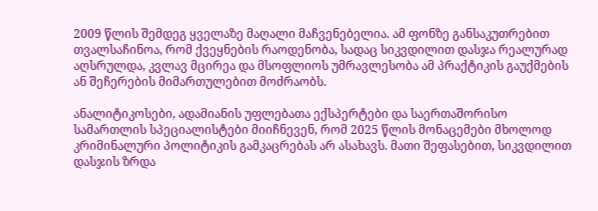2009 წლის შემდეგ ყველაზე მაღალი მაჩვენებელია. ამ ფონზე განსაკუთრებით თვალსაჩინოა, რომ ქვეყნების რაოდენობა, სადაც სიკვდილით დასჯა რეალურად აღსრულდა, კვლავ მცირეა და მსოფლიოს უმრავლესობა ამ პრაქტიკის გაუქმების ან შეჩერების მიმართულებით მოძრაობს.

ანალიტიკოსები, ადამიანის უფლებათა ექსპერტები და საერთაშორისო სამართლის სპეციალისტები მიიჩნევენ, რომ 2025 წლის მონაცემები მხოლოდ კრიმინალური პოლიტიკის გამკაცრებას არ ასახავს. მათი შეფასებით, სიკვდილით დასჯის ზრდა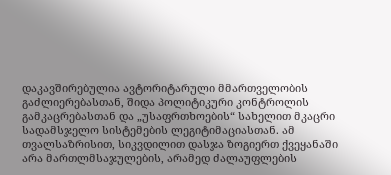დაკავშირებულია ავტორიტარული მმართველობის გაძლიერებასთან, შიდა პოლიტიკური კონტროლის გამკაცრებასთან და „უსაფრთხოების“ სახელით მკაცრი სადამსჯელო სისტემების ლეგიტიმაციასთან. ამ თვალსაზრისით, სიკვდილით დასჯა ზოგიერთ ქვეყანაში არა მართლმსაჯულების, არამედ ძალაუფლების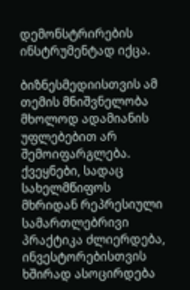დემონსტრირების ინსტრუმენტად იქცა.

ბიზნესმედიისთვის ამ თემის მნიშვნელობა მხოლოდ ადამიანის უფლებებით არ შემოიფარგლება. ქვეყნები, სადაც სახელმწიფოს მხრიდან რეპრესიული სამართლებრივი პრაქტიკა ძლიერდება, ინვესტორებისთვის ხშირად ასოცირდება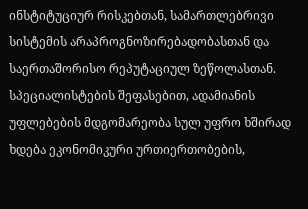ინსტიტუციურ რისკებთან, სამართლებრივი სისტემის არაპროგნოზირებადობასთან და საერთაშორისო რეპუტაციულ ზეწოლასთან. სპეციალისტების შეფასებით, ადამიანის უფლებების მდგომარეობა სულ უფრო ხშირად ხდება ეკონომიკური ურთიერთობების,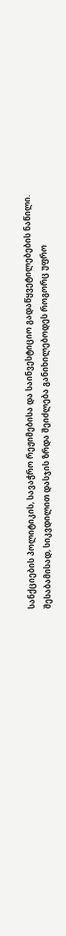სანქციების პოლიტიკის, სავაჭრო რეჟიმებისა და საინვესტიციო გადაწყვეტილებების ნაწილი. შესაბამისად, სიკვდილით დასჯის ზრდა შეიძლება განიხილებოდეს როგორც უფრო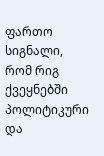ფართო სიგნალი, რომ რიგ ქვეყნებში პოლიტიკური და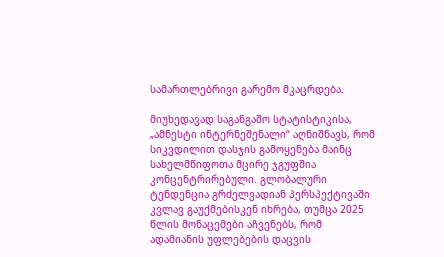სამართლებრივი გარემო მკაცრდება.

მიუხედავად საგანგაშო სტატისტიკისა, „ამნესტი ინტერნეშენალი“ აღნიშნავს, რომ სიკვდილით დასჯის გამოყენება მაინც სახელმწიფოთა მცირე ჯგუფშია კონცენტრირებული. გლობალური ტენდენცია გრძელვადიან პერსპექტივაში კვლავ გაუქმებისკენ იხრება, თუმცა 2025 წლის მონაცემები აჩვენებს, რომ ადამიანის უფლებების დაცვის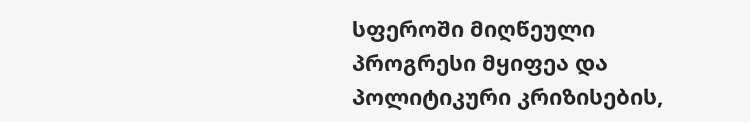სფეროში მიღწეული პროგრესი მყიფეა და პოლიტიკური კრიზისების,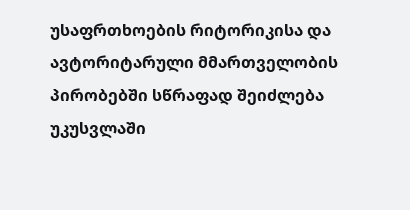უსაფრთხოების რიტორიკისა და ავტორიტარული მმართველობის პირობებში სწრაფად შეიძლება უკუსვლაში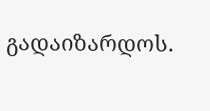გადაიზარდოს.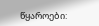წყაროები: